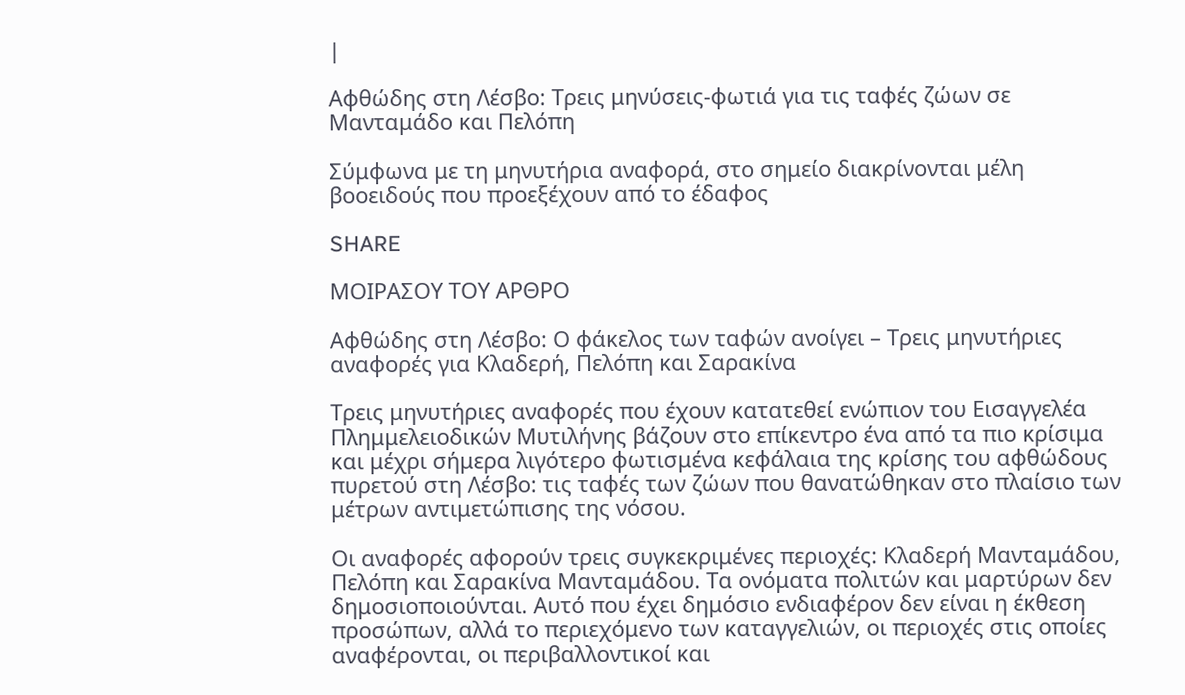|

Αφθώδης στη Λέσβο: Τρεις μηνύσεις-φωτιά για τις ταφές ζώων σε Μανταμάδο και Πελόπη

Σύμφωνα με τη μηνυτήρια αναφορά, στο σημείο διακρίνονται μέλη βοοειδούς που προεξέχουν από το έδαφος

SHARE

ΜΟΙΡΑΣΟΥ ΤΟΥ ΑΡΘΡΟ

Αφθώδης στη Λέσβο: Ο φάκελος των ταφών ανοίγει – Τρεις μηνυτήριες αναφορές για Κλαδερή, Πελόπη και Σαρακίνα

Τρεις μηνυτήριες αναφορές που έχουν κατατεθεί ενώπιον του Εισαγγελέα Πλημμελειοδικών Μυτιλήνης βάζουν στο επίκεντρο ένα από τα πιο κρίσιμα και μέχρι σήμερα λιγότερο φωτισμένα κεφάλαια της κρίσης του αφθώδους πυρετού στη Λέσβο: τις ταφές των ζώων που θανατώθηκαν στο πλαίσιο των μέτρων αντιμετώπισης της νόσου.

Οι αναφορές αφορούν τρεις συγκεκριμένες περιοχές: Κλαδερή Μανταμάδου, Πελόπη και Σαρακίνα Μανταμάδου. Τα ονόματα πολιτών και μαρτύρων δεν δημοσιοποιούνται. Αυτό που έχει δημόσιο ενδιαφέρον δεν είναι η έκθεση προσώπων, αλλά το περιεχόμενο των καταγγελιών, οι περιοχές στις οποίες αναφέρονται, οι περιβαλλοντικοί και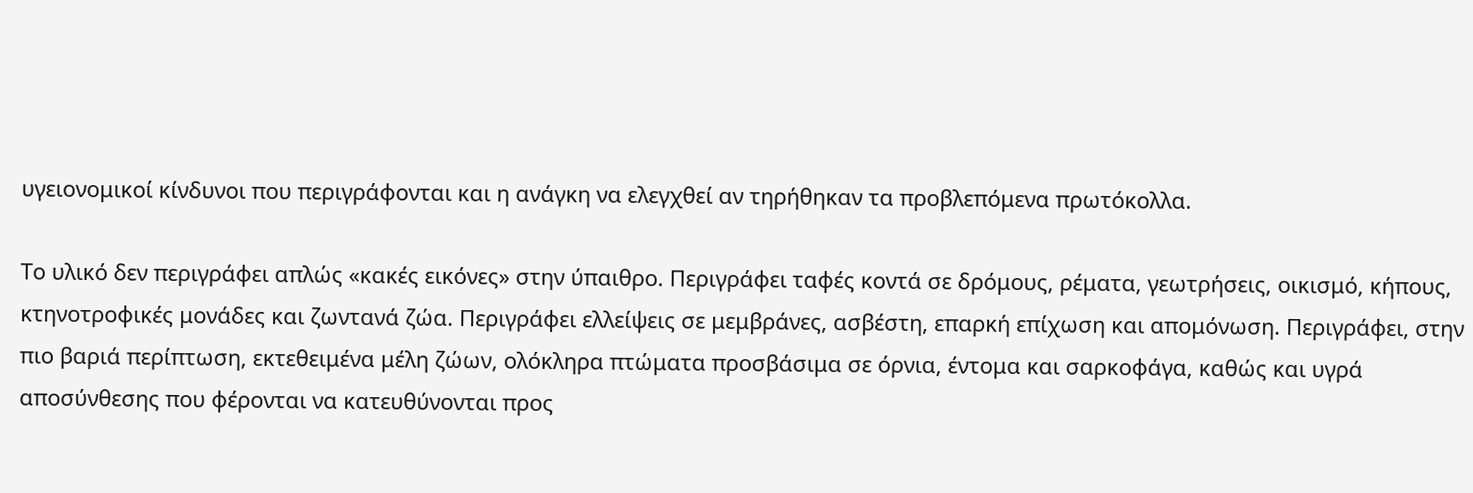υγειονομικοί κίνδυνοι που περιγράφονται και η ανάγκη να ελεγχθεί αν τηρήθηκαν τα προβλεπόμενα πρωτόκολλα.

Το υλικό δεν περιγράφει απλώς «κακές εικόνες» στην ύπαιθρο. Περιγράφει ταφές κοντά σε δρόμους, ρέματα, γεωτρήσεις, οικισμό, κήπους, κτηνοτροφικές μονάδες και ζωντανά ζώα. Περιγράφει ελλείψεις σε μεμβράνες, ασβέστη, επαρκή επίχωση και απομόνωση. Περιγράφει, στην πιο βαριά περίπτωση, εκτεθειμένα μέλη ζώων, ολόκληρα πτώματα προσβάσιμα σε όρνια, έντομα και σαρκοφάγα, καθώς και υγρά αποσύνθεσης που φέρονται να κατευθύνονται προς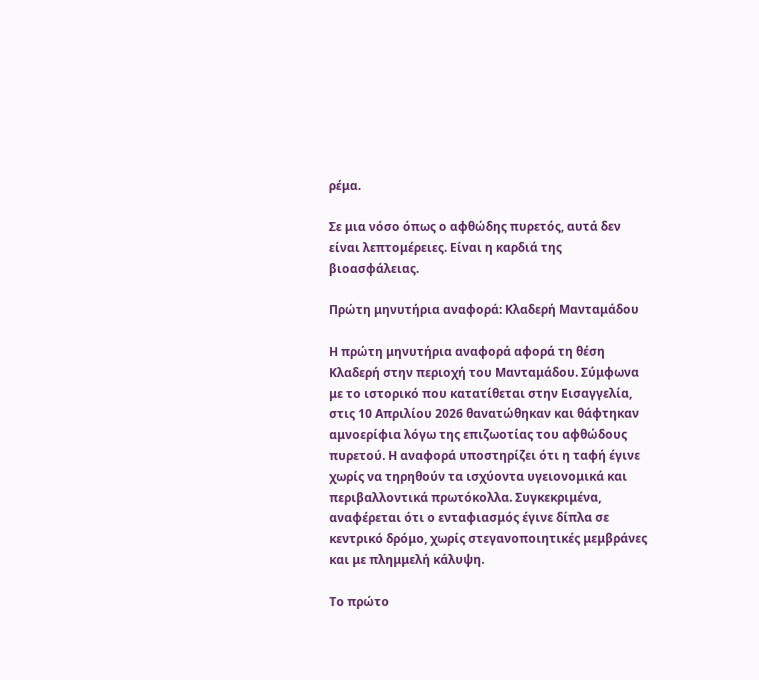ρέμα.

Σε μια νόσο όπως ο αφθώδης πυρετός, αυτά δεν είναι λεπτομέρειες. Είναι η καρδιά της βιοασφάλειας.

Πρώτη μηνυτήρια αναφορά: Κλαδερή Μανταμάδου

Η πρώτη μηνυτήρια αναφορά αφορά τη θέση Κλαδερή στην περιοχή του Μανταμάδου. Σύμφωνα με το ιστορικό που κατατίθεται στην Εισαγγελία, στις 10 Απριλίου 2026 θανατώθηκαν και θάφτηκαν αμνοερίφια λόγω της επιζωοτίας του αφθώδους πυρετού. Η αναφορά υποστηρίζει ότι η ταφή έγινε χωρίς να τηρηθούν τα ισχύοντα υγειονομικά και περιβαλλοντικά πρωτόκολλα. Συγκεκριμένα, αναφέρεται ότι ο ενταφιασμός έγινε δίπλα σε κεντρικό δρόμο, χωρίς στεγανοποιητικές μεμβράνες και με πλημμελή κάλυψη.

Το πρώτο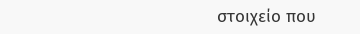στοιχείο που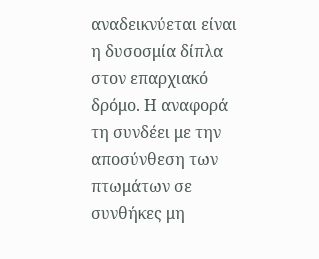αναδεικνύεται είναι η δυσοσμία δίπλα στον επαρχιακό δρόμο. Η αναφορά τη συνδέει με την αποσύνθεση των πτωμάτων σε συνθήκες μη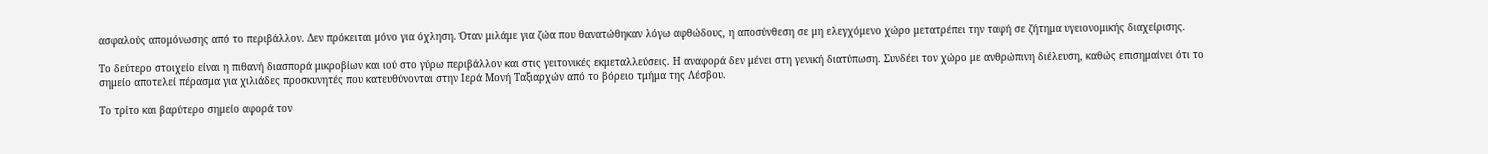ασφαλούς απομόνωσης από το περιβάλλον. Δεν πρόκειται μόνο για όχληση. Όταν μιλάμε για ζώα που θανατώθηκαν λόγω αφθώδους, η αποσύνθεση σε μη ελεγχόμενο χώρο μετατρέπει την ταφή σε ζήτημα υγειονομικής διαχείρισης.

Το δεύτερο στοιχείο είναι η πιθανή διασπορά μικροβίων και ιού στο γύρω περιβάλλον και στις γειτονικές εκμεταλλεύσεις. Η αναφορά δεν μένει στη γενική διατύπωση. Συνδέει τον χώρο με ανθρώπινη διέλευση, καθώς επισημαίνει ότι το σημείο αποτελεί πέρασμα για χιλιάδες προσκυνητές που κατευθύνονται στην Ιερά Μονή Ταξιαρχών από το βόρειο τμήμα της Λέσβου.

Το τρίτο και βαρύτερο σημείο αφορά τον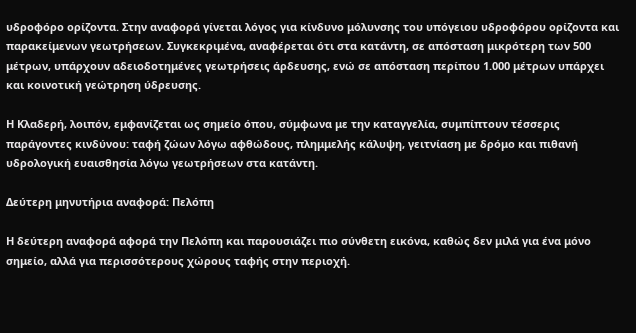υδροφόρο ορίζοντα. Στην αναφορά γίνεται λόγος για κίνδυνο μόλυνσης του υπόγειου υδροφόρου ορίζοντα και παρακείμενων γεωτρήσεων. Συγκεκριμένα, αναφέρεται ότι στα κατάντη, σε απόσταση μικρότερη των 500 μέτρων, υπάρχουν αδειοδοτημένες γεωτρήσεις άρδευσης, ενώ σε απόσταση περίπου 1.000 μέτρων υπάρχει και κοινοτική γεώτρηση ύδρευσης.

Η Κλαδερή, λοιπόν, εμφανίζεται ως σημείο όπου, σύμφωνα με την καταγγελία, συμπίπτουν τέσσερις παράγοντες κινδύνου: ταφή ζώων λόγω αφθώδους, πλημμελής κάλυψη, γειτνίαση με δρόμο και πιθανή υδρολογική ευαισθησία λόγω γεωτρήσεων στα κατάντη.

Δεύτερη μηνυτήρια αναφορά: Πελόπη

Η δεύτερη αναφορά αφορά την Πελόπη και παρουσιάζει πιο σύνθετη εικόνα, καθώς δεν μιλά για ένα μόνο σημείο, αλλά για περισσότερους χώρους ταφής στην περιοχή.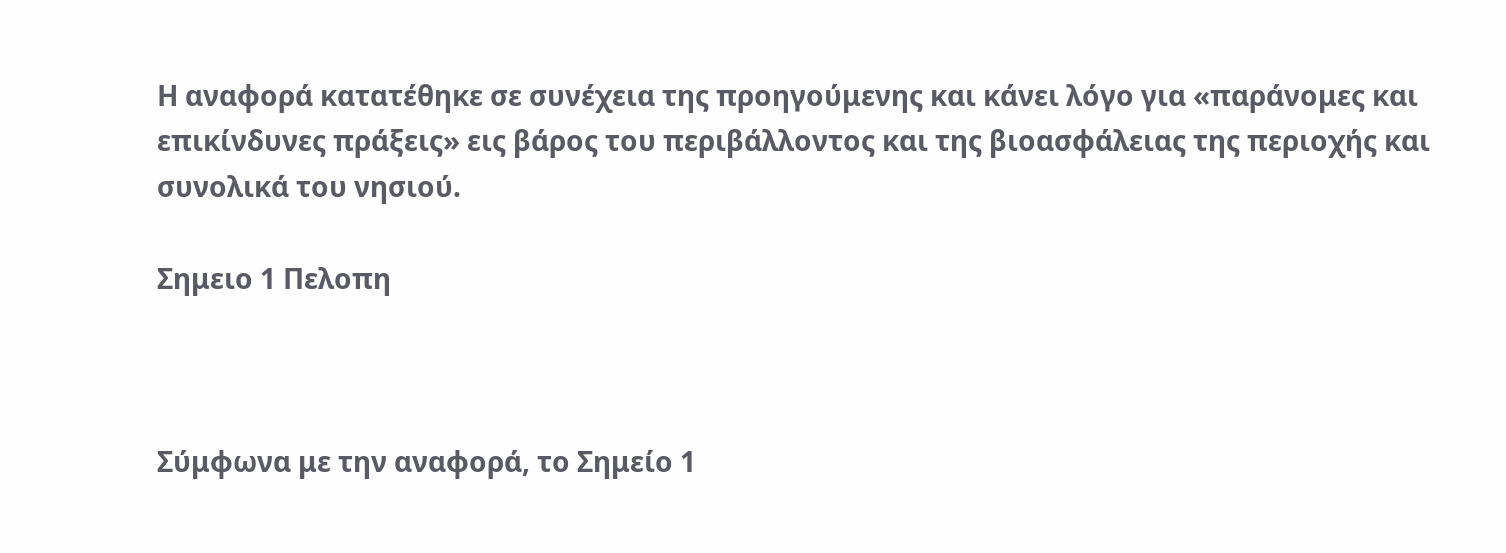Η αναφορά κατατέθηκε σε συνέχεια της προηγούμενης και κάνει λόγο για «παράνομες και επικίνδυνες πράξεις» εις βάρος του περιβάλλοντος και της βιοασφάλειας της περιοχής και συνολικά του νησιού.

Σημειο 1 Πελοπη



Σύμφωνα με την αναφορά, το Σημείο 1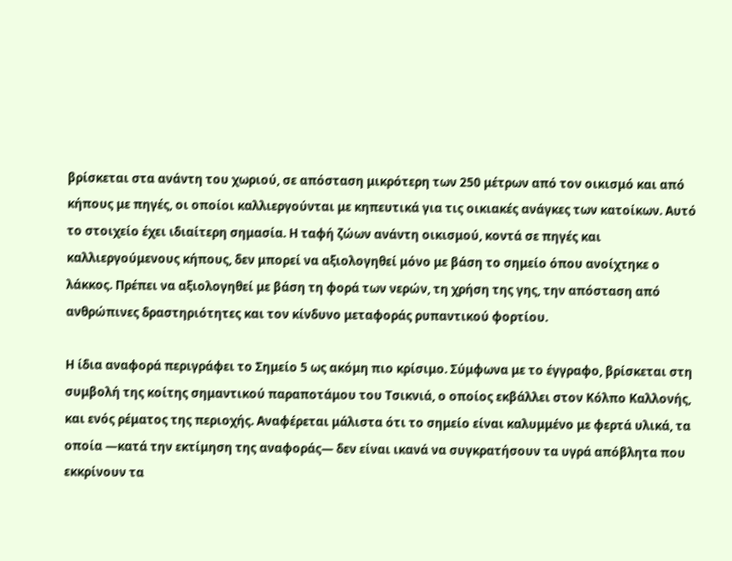βρίσκεται στα ανάντη του χωριού, σε απόσταση μικρότερη των 250 μέτρων από τον οικισμό και από κήπους με πηγές, οι οποίοι καλλιεργούνται με κηπευτικά για τις οικιακές ανάγκες των κατοίκων. Αυτό το στοιχείο έχει ιδιαίτερη σημασία. Η ταφή ζώων ανάντη οικισμού, κοντά σε πηγές και καλλιεργούμενους κήπους, δεν μπορεί να αξιολογηθεί μόνο με βάση το σημείο όπου ανοίχτηκε ο λάκκος. Πρέπει να αξιολογηθεί με βάση τη φορά των νερών, τη χρήση της γης, την απόσταση από ανθρώπινες δραστηριότητες και τον κίνδυνο μεταφοράς ρυπαντικού φορτίου.

Η ίδια αναφορά περιγράφει το Σημείο 5 ως ακόμη πιο κρίσιμο. Σύμφωνα με το έγγραφο, βρίσκεται στη συμβολή της κοίτης σημαντικού παραποτάμου του Τσικνιά, ο οποίος εκβάλλει στον Κόλπο Καλλονής, και ενός ρέματος της περιοχής. Αναφέρεται μάλιστα ότι το σημείο είναι καλυμμένο με φερτά υλικά, τα οποία —κατά την εκτίμηση της αναφοράς— δεν είναι ικανά να συγκρατήσουν τα υγρά απόβλητα που εκκρίνουν τα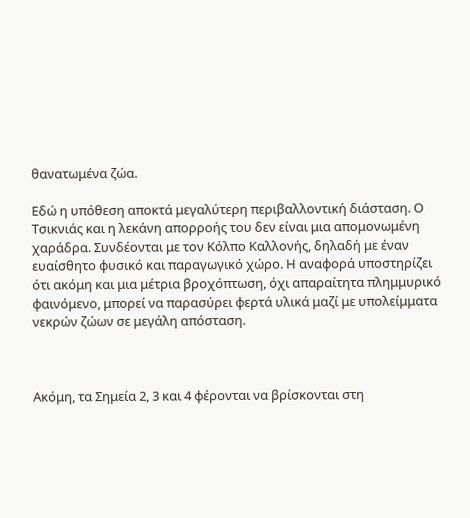θανατωμένα ζώα.

Εδώ η υπόθεση αποκτά μεγαλύτερη περιβαλλοντική διάσταση. Ο Τσικνιάς και η λεκάνη απορροής του δεν είναι μια απομονωμένη χαράδρα. Συνδέονται με τον Κόλπο Καλλονής, δηλαδή με έναν ευαίσθητο φυσικό και παραγωγικό χώρο. Η αναφορά υποστηρίζει ότι ακόμη και μια μέτρια βροχόπτωση, όχι απαραίτητα πλημμυρικό φαινόμενο, μπορεί να παρασύρει φερτά υλικά μαζί με υπολείμματα νεκρών ζώων σε μεγάλη απόσταση.



Ακόμη, τα Σημεία 2, 3 και 4 φέρονται να βρίσκονται στη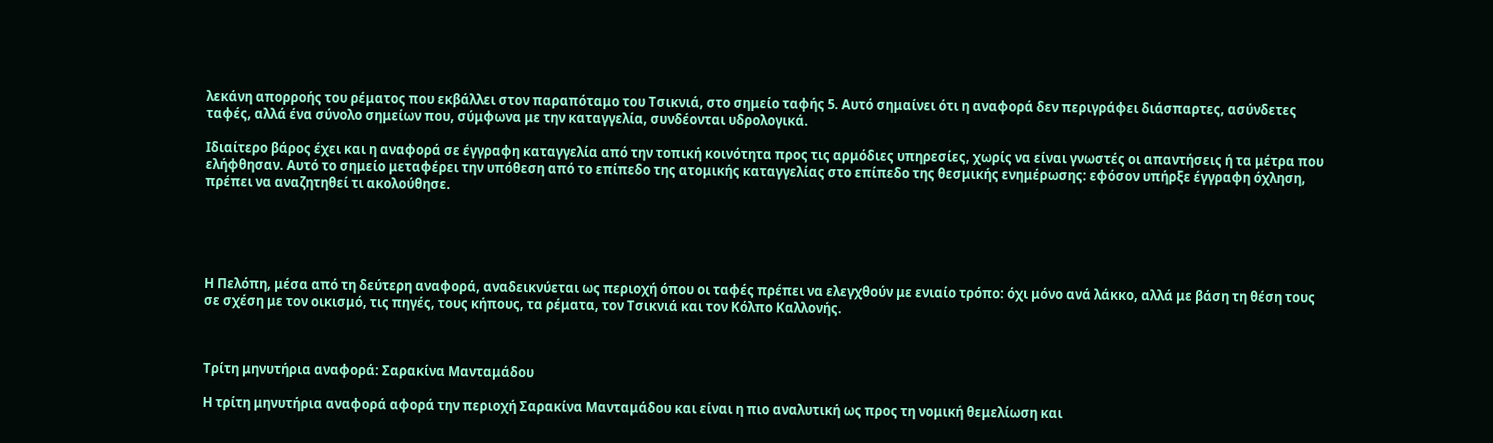λεκάνη απορροής του ρέματος που εκβάλλει στον παραπόταμο του Τσικνιά, στο σημείο ταφής 5. Αυτό σημαίνει ότι η αναφορά δεν περιγράφει διάσπαρτες, ασύνδετες ταφές, αλλά ένα σύνολο σημείων που, σύμφωνα με την καταγγελία, συνδέονται υδρολογικά.

Ιδιαίτερο βάρος έχει και η αναφορά σε έγγραφη καταγγελία από την τοπική κοινότητα προς τις αρμόδιες υπηρεσίες, χωρίς να είναι γνωστές οι απαντήσεις ή τα μέτρα που ελήφθησαν. Αυτό το σημείο μεταφέρει την υπόθεση από το επίπεδο της ατομικής καταγγελίας στο επίπεδο της θεσμικής ενημέρωσης: εφόσον υπήρξε έγγραφη όχληση, πρέπει να αναζητηθεί τι ακολούθησε.





Η Πελόπη, μέσα από τη δεύτερη αναφορά, αναδεικνύεται ως περιοχή όπου οι ταφές πρέπει να ελεγχθούν με ενιαίο τρόπο: όχι μόνο ανά λάκκο, αλλά με βάση τη θέση τους σε σχέση με τον οικισμό, τις πηγές, τους κήπους, τα ρέματα, τον Τσικνιά και τον Κόλπο Καλλονής.



Τρίτη μηνυτήρια αναφορά: Σαρακίνα Μανταμάδου

Η τρίτη μηνυτήρια αναφορά αφορά την περιοχή Σαρακίνα Μανταμάδου και είναι η πιο αναλυτική ως προς τη νομική θεμελίωση και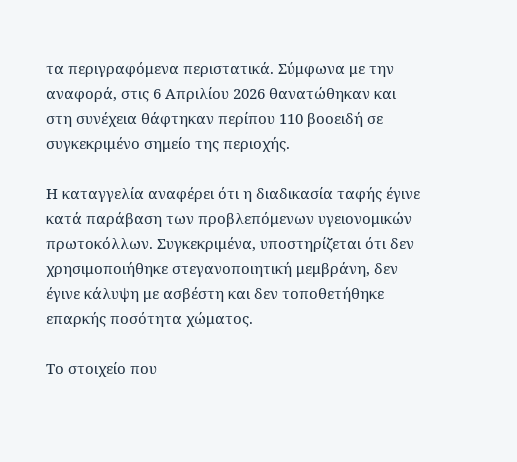τα περιγραφόμενα περιστατικά. Σύμφωνα με την αναφορά, στις 6 Απριλίου 2026 θανατώθηκαν και στη συνέχεια θάφτηκαν περίπου 110 βοοειδή σε συγκεκριμένο σημείο της περιοχής.

Η καταγγελία αναφέρει ότι η διαδικασία ταφής έγινε κατά παράβαση των προβλεπόμενων υγειονομικών πρωτοκόλλων. Συγκεκριμένα, υποστηρίζεται ότι δεν χρησιμοποιήθηκε στεγανοποιητική μεμβράνη, δεν έγινε κάλυψη με ασβέστη και δεν τοποθετήθηκε επαρκής ποσότητα χώματος.

Το στοιχείο που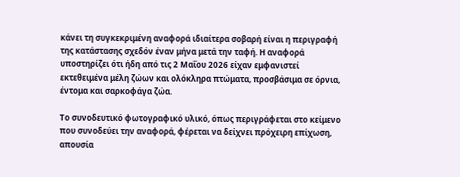κάνει τη συγκεκριμένη αναφορά ιδιαίτερα σοβαρή είναι η περιγραφή της κατάστασης σχεδόν έναν μήνα μετά την ταφή. Η αναφορά υποστηρίζει ότι ήδη από τις 2 Μαΐου 2026 είχαν εμφανιστεί εκτεθειμένα μέλη ζώων και ολόκληρα πτώματα, προσβάσιμα σε όρνια, έντομα και σαρκοφάγα ζώα.

Το συνοδευτικό φωτογραφικό υλικό, όπως περιγράφεται στο κείμενο που συνοδεύει την αναφορά, φέρεται να δείχνει πρόχειρη επίχωση, απουσία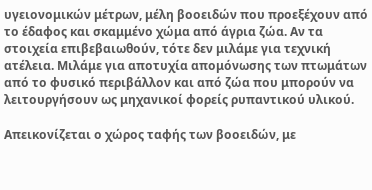υγειονομικών μέτρων, μέλη βοοειδών που προεξέχουν από το έδαφος και σκαμμένο χώμα από άγρια ζώα. Αν τα στοιχεία επιβεβαιωθούν, τότε δεν μιλάμε για τεχνική ατέλεια. Μιλάμε για αποτυχία απομόνωσης των πτωμάτων από το φυσικό περιβάλλον και από ζώα που μπορούν να λειτουργήσουν ως μηχανικοί φορείς ρυπαντικού υλικού.

Απεικονίζεται ο χώρος ταφής των βοοειδών, με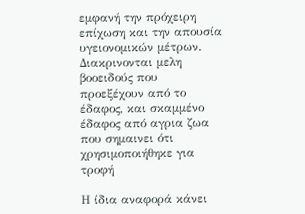εμφανή την πρόχειρη επίχωση και την απουσία υγειονομικών μέτρων.
Διακρινονται μελη  βοοειδούς που προεξέχουν από το έδαφος, και σκαμμένο έδαφος από αγρια ζωα που σημαινει ότι χρησιμοποιήθηκε για τροφή

Η ίδια αναφορά κάνει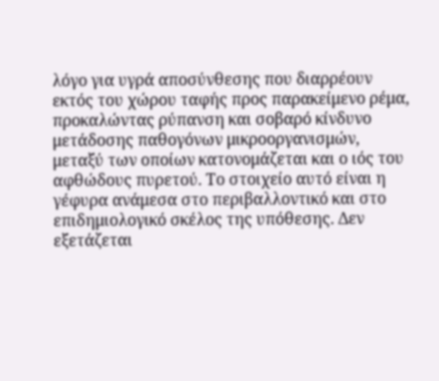λόγο για υγρά αποσύνθεσης που διαρρέουν εκτός του χώρου ταφής προς παρακείμενο ρέμα, προκαλώντας ρύπανση και σοβαρό κίνδυνο μετάδοσης παθογόνων μικροοργανισμών, μεταξύ των οποίων κατονομάζεται και ο ιός του αφθώδους πυρετού. Το στοιχείο αυτό είναι η γέφυρα ανάμεσα στο περιβαλλοντικό και στο επιδημιολογικό σκέλος της υπόθεσης. Δεν εξετάζεται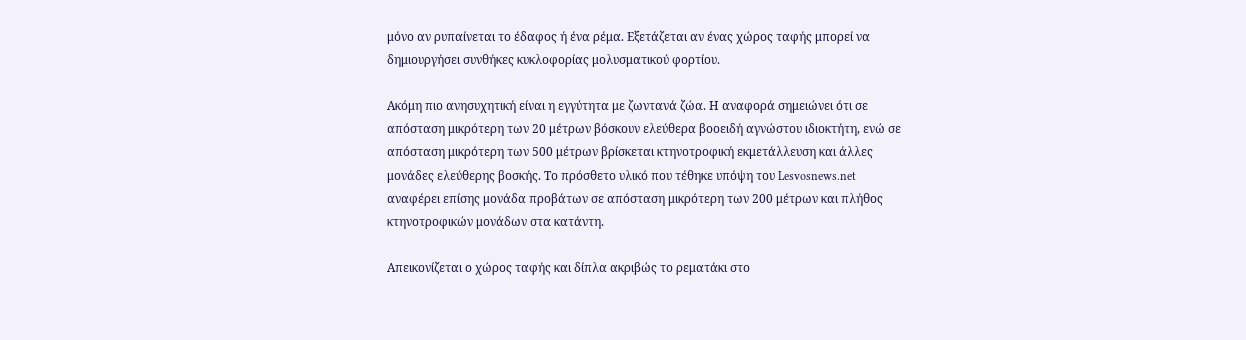μόνο αν ρυπαίνεται το έδαφος ή ένα ρέμα. Εξετάζεται αν ένας χώρος ταφής μπορεί να δημιουργήσει συνθήκες κυκλοφορίας μολυσματικού φορτίου.

Ακόμη πιο ανησυχητική είναι η εγγύτητα με ζωντανά ζώα. Η αναφορά σημειώνει ότι σε απόσταση μικρότερη των 20 μέτρων βόσκουν ελεύθερα βοοειδή αγνώστου ιδιοκτήτη, ενώ σε απόσταση μικρότερη των 500 μέτρων βρίσκεται κτηνοτροφική εκμετάλλευση και άλλες μονάδες ελεύθερης βοσκής. Το πρόσθετο υλικό που τέθηκε υπόψη του Lesvosnews.net αναφέρει επίσης μονάδα προβάτων σε απόσταση μικρότερη των 200 μέτρων και πλήθος κτηνοτροφικών μονάδων στα κατάντη.

Απεικονίζεται ο χώρος ταφής και δίπλα ακριβώς το ρεματάκι στο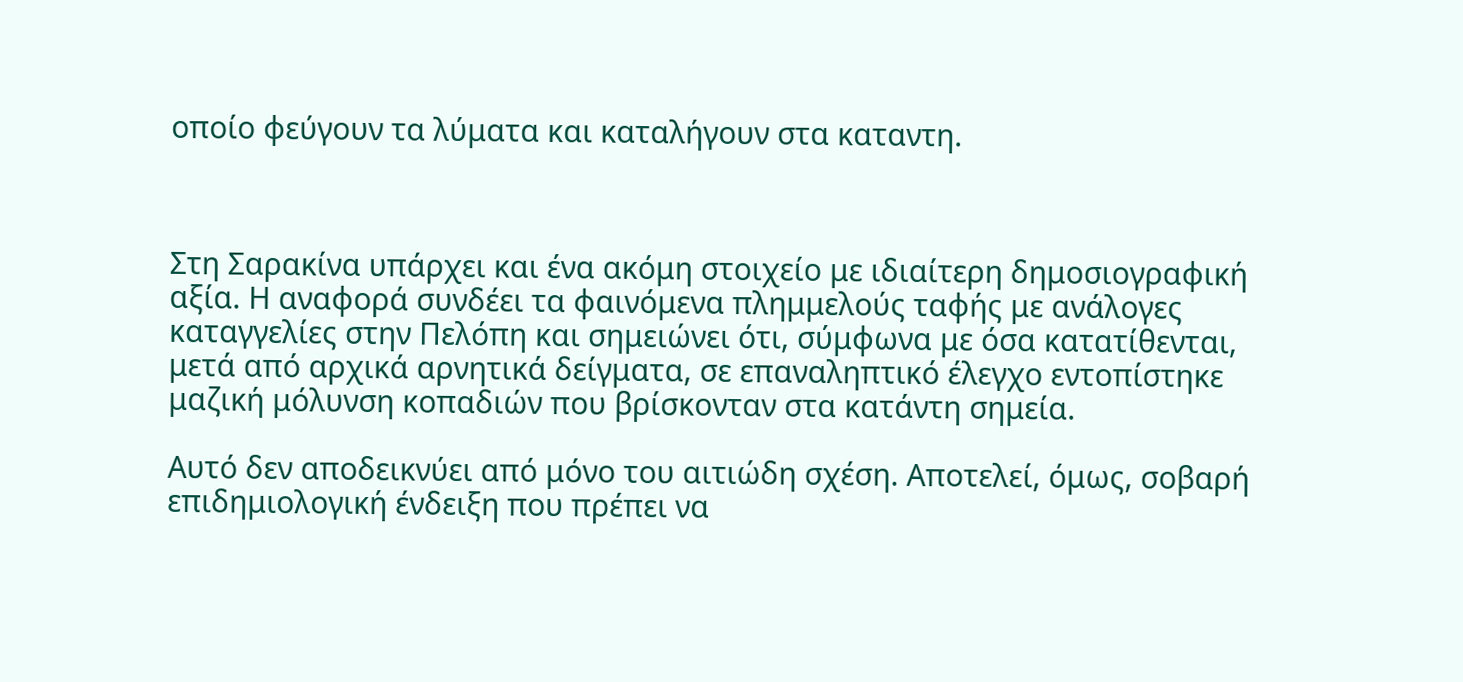οποίο φεύγουν τα λύματα και καταλήγουν στα καταντη.



Στη Σαρακίνα υπάρχει και ένα ακόμη στοιχείο με ιδιαίτερη δημοσιογραφική αξία. Η αναφορά συνδέει τα φαινόμενα πλημμελούς ταφής με ανάλογες καταγγελίες στην Πελόπη και σημειώνει ότι, σύμφωνα με όσα κατατίθενται, μετά από αρχικά αρνητικά δείγματα, σε επαναληπτικό έλεγχο εντοπίστηκε μαζική μόλυνση κοπαδιών που βρίσκονταν στα κατάντη σημεία.

Αυτό δεν αποδεικνύει από μόνο του αιτιώδη σχέση. Αποτελεί, όμως, σοβαρή επιδημιολογική ένδειξη που πρέπει να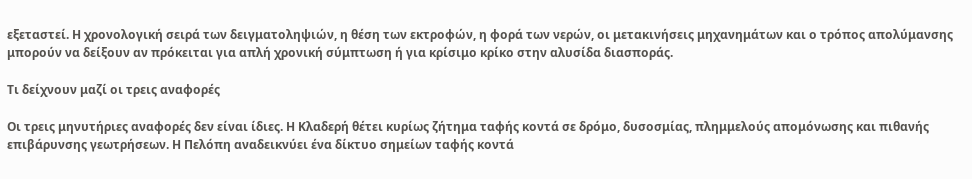εξεταστεί. Η χρονολογική σειρά των δειγματοληψιών, η θέση των εκτροφών, η φορά των νερών, οι μετακινήσεις μηχανημάτων και ο τρόπος απολύμανσης μπορούν να δείξουν αν πρόκειται για απλή χρονική σύμπτωση ή για κρίσιμο κρίκο στην αλυσίδα διασποράς.

Τι δείχνουν μαζί οι τρεις αναφορές

Οι τρεις μηνυτήριες αναφορές δεν είναι ίδιες. Η Κλαδερή θέτει κυρίως ζήτημα ταφής κοντά σε δρόμο, δυσοσμίας, πλημμελούς απομόνωσης και πιθανής επιβάρυνσης γεωτρήσεων. Η Πελόπη αναδεικνύει ένα δίκτυο σημείων ταφής κοντά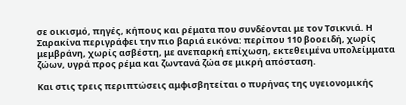σε οικισμό, πηγές, κήπους και ρέματα που συνδέονται με τον Τσικνιά. Η Σαρακίνα περιγράφει την πιο βαριά εικόνα: περίπου 110 βοοειδή, χωρίς μεμβράνη, χωρίς ασβέστη, με ανεπαρκή επίχωση, εκτεθειμένα υπολείμματα ζώων, υγρά προς ρέμα και ζωντανά ζώα σε μικρή απόσταση.

Και στις τρεις περιπτώσεις αμφισβητείται ο πυρήνας της υγειονομικής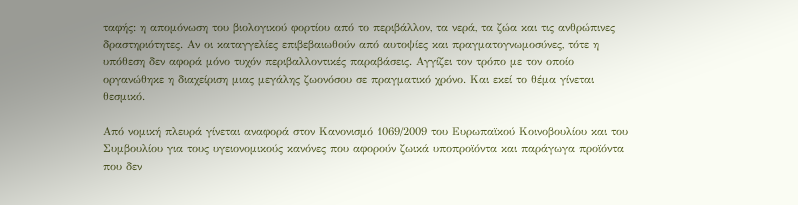ταφής: η απομόνωση του βιολογικού φορτίου από το περιβάλλον, τα νερά, τα ζώα και τις ανθρώπινες δραστηριότητες. Αν οι καταγγελίες επιβεβαιωθούν από αυτοψίες και πραγματογνωμοσύνες, τότε η υπόθεση δεν αφορά μόνο τυχόν περιβαλλοντικές παραβάσεις. Αγγίζει τον τρόπο με τον οποίο οργανώθηκε η διαχείριση μιας μεγάλης ζωονόσου σε πραγματικό χρόνο. Και εκεί το θέμα γίνεται θεσμικό.

Από νομική πλευρά γίνεται αναφορά στον Κανονισμό 1069/2009 του Ευρωπαϊκού Κοινοβουλίου και του Συμβουλίου για τους υγειονομικούς κανόνες που αφορούν ζωικά υποπροϊόντα και παράγωγα προϊόντα που δεν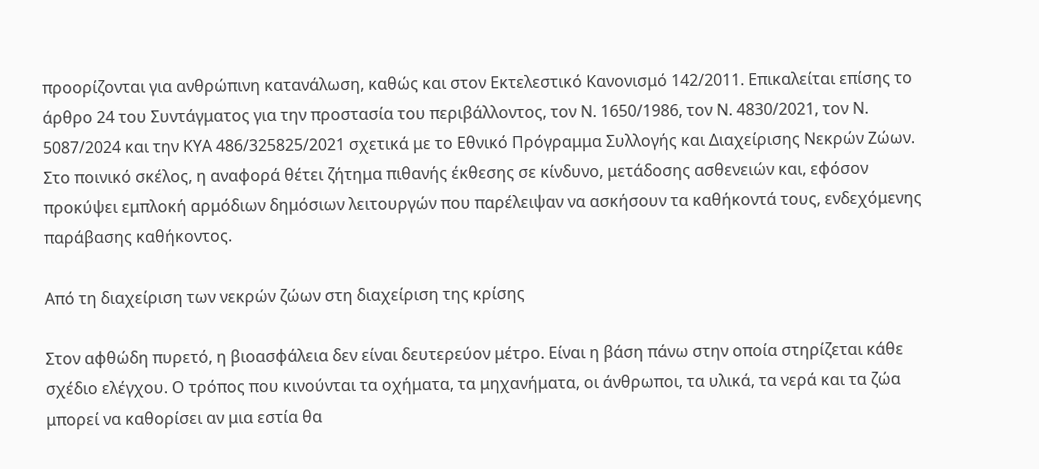προορίζονται για ανθρώπινη κατανάλωση, καθώς και στον Εκτελεστικό Κανονισμό 142/2011. Επικαλείται επίσης το άρθρο 24 του Συντάγματος για την προστασία του περιβάλλοντος, τον Ν. 1650/1986, τον Ν. 4830/2021, τον Ν. 5087/2024 και την ΚΥΑ 486/325825/2021 σχετικά με το Εθνικό Πρόγραμμα Συλλογής και Διαχείρισης Νεκρών Ζώων. Στο ποινικό σκέλος, η αναφορά θέτει ζήτημα πιθανής έκθεσης σε κίνδυνο, μετάδοσης ασθενειών και, εφόσον προκύψει εμπλοκή αρμόδιων δημόσιων λειτουργών που παρέλειψαν να ασκήσουν τα καθήκοντά τους, ενδεχόμενης παράβασης καθήκοντος.

Από τη διαχείριση των νεκρών ζώων στη διαχείριση της κρίσης

Στον αφθώδη πυρετό, η βιοασφάλεια δεν είναι δευτερεύον μέτρο. Είναι η βάση πάνω στην οποία στηρίζεται κάθε σχέδιο ελέγχου. Ο τρόπος που κινούνται τα οχήματα, τα μηχανήματα, οι άνθρωποι, τα υλικά, τα νερά και τα ζώα μπορεί να καθορίσει αν μια εστία θα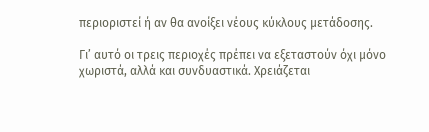περιοριστεί ή αν θα ανοίξει νέους κύκλους μετάδοσης.

Γι’ αυτό οι τρεις περιοχές πρέπει να εξεταστούν όχι μόνο χωριστά, αλλά και συνδυαστικά. Χρειάζεται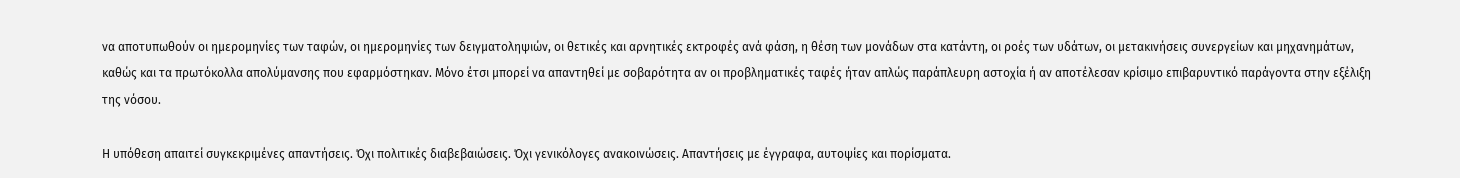να αποτυπωθούν οι ημερομηνίες των ταφών, οι ημερομηνίες των δειγματοληψιών, οι θετικές και αρνητικές εκτροφές ανά φάση, η θέση των μονάδων στα κατάντη, οι ροές των υδάτων, οι μετακινήσεις συνεργείων και μηχανημάτων, καθώς και τα πρωτόκολλα απολύμανσης που εφαρμόστηκαν. Μόνο έτσι μπορεί να απαντηθεί με σοβαρότητα αν οι προβληματικές ταφές ήταν απλώς παράπλευρη αστοχία ή αν αποτέλεσαν κρίσιμο επιβαρυντικό παράγοντα στην εξέλιξη της νόσου.

Η υπόθεση απαιτεί συγκεκριμένες απαντήσεις. Όχι πολιτικές διαβεβαιώσεις. Όχι γενικόλογες ανακοινώσεις. Απαντήσεις με έγγραφα, αυτοψίες και πορίσματα.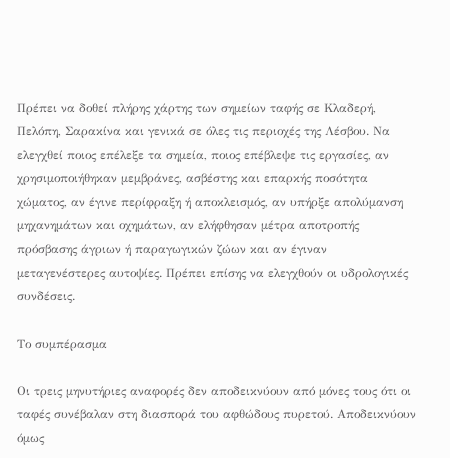Πρέπει να δοθεί πλήρης χάρτης των σημείων ταφής σε Κλαδερή, Πελόπη, Σαρακίνα και γενικά σε όλες τις περιοχές της Λέσβου. Να ελεγχθεί ποιος επέλεξε τα σημεία, ποιος επέβλεψε τις εργασίες, αν χρησιμοποιήθηκαν μεμβράνες, ασβέστης και επαρκής ποσότητα χώματος, αν έγινε περίφραξη ή αποκλεισμός, αν υπήρξε απολύμανση μηχανημάτων και οχημάτων, αν ελήφθησαν μέτρα αποτροπής πρόσβασης άγριων ή παραγωγικών ζώων και αν έγιναν μεταγενέστερες αυτοψίες. Πρέπει επίσης να ελεγχθούν οι υδρολογικές συνδέσεις.

Το συμπέρασμα

Οι τρεις μηνυτήριες αναφορές δεν αποδεικνύουν από μόνες τους ότι οι ταφές συνέβαλαν στη διασπορά του αφθώδους πυρετού. Αποδεικνύουν όμως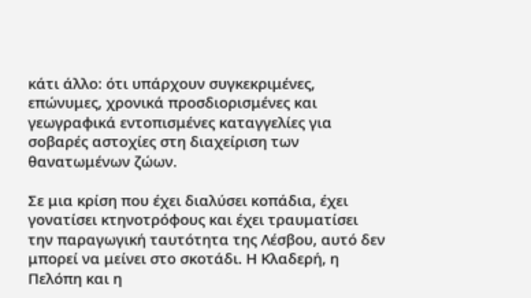κάτι άλλο: ότι υπάρχουν συγκεκριμένες, επώνυμες, χρονικά προσδιορισμένες και γεωγραφικά εντοπισμένες καταγγελίες για σοβαρές αστοχίες στη διαχείριση των θανατωμένων ζώων.

Σε μια κρίση που έχει διαλύσει κοπάδια, έχει γονατίσει κτηνοτρόφους και έχει τραυματίσει την παραγωγική ταυτότητα της Λέσβου, αυτό δεν μπορεί να μείνει στο σκοτάδι. Η Κλαδερή, η Πελόπη και η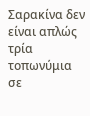Σαρακίνα δεν είναι απλώς τρία τοπωνύμια σε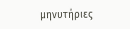μηνυτήριες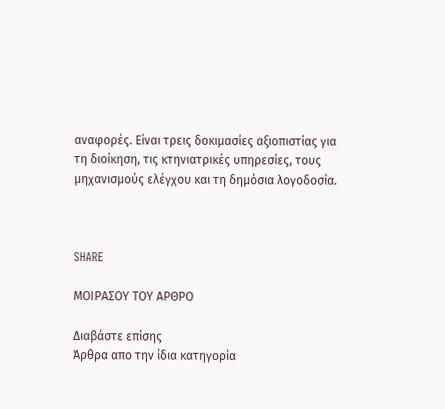αναφορές. Είναι τρεις δοκιμασίες αξιοπιστίας για τη διοίκηση, τις κτηνιατρικές υπηρεσίες, τους μηχανισμούς ελέγχου και τη δημόσια λογοδοσία.



SHARE

ΜΟΙΡΑΣΟΥ ΤΟΥ ΑΡΘΡΟ

Διαβάστε επίσης
Άρθρα απο την ίδια κατηγορία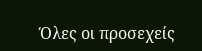Όλες οι προσεχείς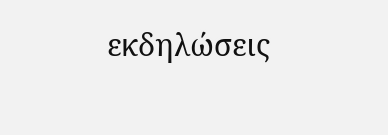εκδηλώσεις